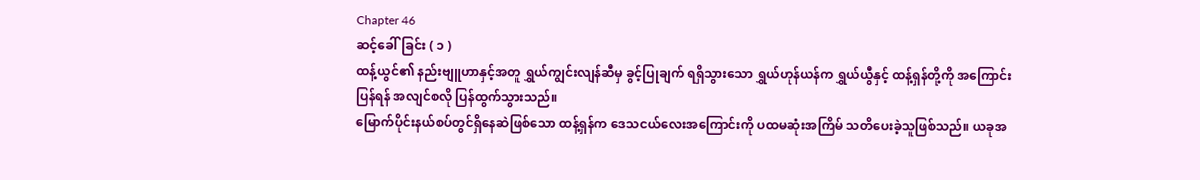Chapter 46
ဆင့်ခေါ်ခြင်း ( ၁ )
ထန့်ယွင်၏ နည်းဗျူဟာနှင့်အတူ ရွှယ်ကျွင်းလျန်ဆီမှ ခွင့်ပြုချက် ရရှိသွားသော ရွှယ်ဟုန်ယန်က ရွှယ်ယွီနှင့် ထန့်ရှန်တို့ကို အကြောင်းပြန်ရန် အလျင်စလို ပြန်ထွက်သွားသည်။
မြောက်ပိုင်းနယ်စပ်တွင်ရှိနေဆဲဖြစ်သော ထန့်ရှန်က ဒေသငယ်လေးအကြောင်းကို ပထမဆုံးအကြိမ် သတိပေးခဲ့သူဖြစ်သည်။ ယခုအ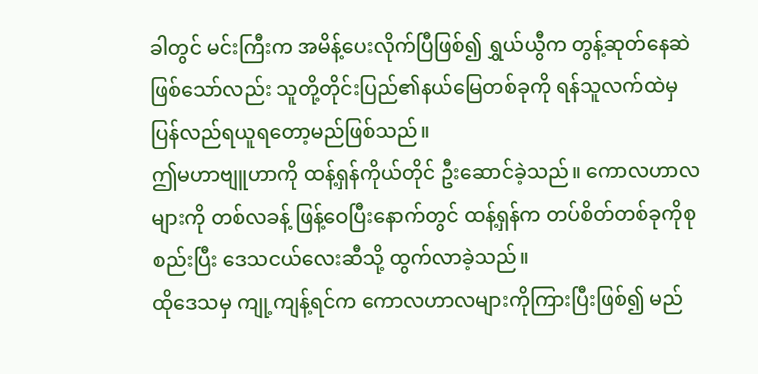ခါတွင် မင်းကြီးက အမိန့်ပေးလိုက်ပြီဖြစ်၍ ရွှယ်ယွီက တွန့်ဆုတ်နေဆဲဖြစ်သော်လည်း သူတို့တိုင်းပြည်၏နယ်မြေတစ်ခုကို ရန်သူလက်ထဲမှ ပြန်လည်ရယူရတော့မည်ဖြစ်သည်။
ဤမဟာဗျူဟာကို ထန့်ရှန်ကိုယ်တိုင် ဦးဆောင်ခဲ့သည်။ ကောလဟာလများကို တစ်လခန့် ဖြန့်ဝေပြီးနောက်တွင် ထန့်ရှန်က တပ်စိတ်တစ်ခုကိုစုစည်းပြီး ဒေသငယ်လေးဆီသို့ ထွက်လာခဲ့သည်။
ထိုဒေသမှ ကျု့ကျန့်ရင်က ကောလဟာလများကိုကြားပြီးဖြစ်၍ မည်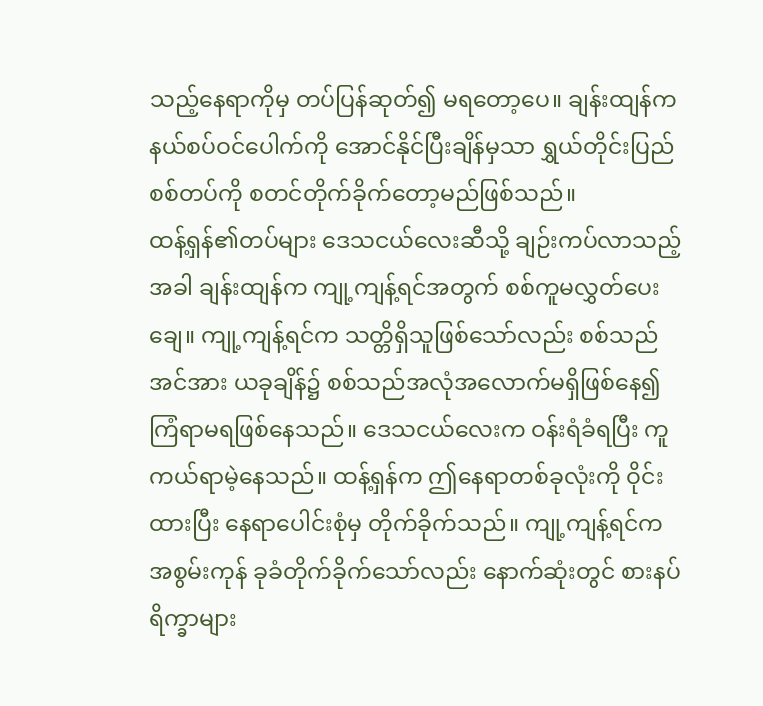သည့်နေရာကိုမှ တပ်ပြန်ဆုတ်၍ မရတော့ပေ။ ချန်းထျန်က နယ်စပ်ဝင်ပေါက်ကို အောင်နိုင်ပြီးချိန်မှသာ ရွှယ်တိုင်းပြည်စစ်တပ်ကို စတင်တိုက်ခိုက်တော့မည်ဖြစ်သည်။
ထန့်ရှန်၏တပ်များ ဒေသငယ်လေးဆီသို့ ချဉ်းကပ်လာသည့်အခါ ချန်းထျန်က ကျု့ကျန့်ရင်အတွက် စစ်ကူမလွှတ်ပေးချေ။ ကျု့ကျန့်ရင်က သတ္တိရှိသူဖြစ်သော်လည်း စစ်သည်အင်အား ယခုချိန်၌ စစ်သည်အလုံအလောက်မရှိဖြစ်နေ၍ ကြံရာမရဖြစ်နေသည်။ ဒေသငယ်လေးက ဝန်းရံခံရပြီး ကူကယ်ရာမဲ့နေသည်။ ထန့်ရှန်က ဤနေရာတစ်ခုလုံးကို ဝိုင်းထားပြီး နေရာပေါင်းစုံမှ တိုက်ခိုက်သည်။ ကျု့ကျန့်ရင်က အစွမ်းကုန် ခုခံတိုက်ခိုက်သော်လည်း နောက်ဆုံးတွင် စားနပ်ရိက္ခာများ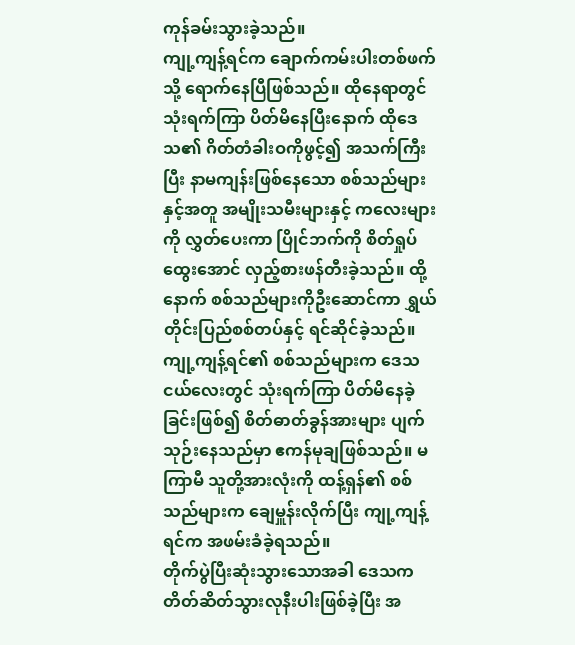ကုန်ခမ်းသွားခဲ့သည်။
ကျု့ကျန့်ရင်က ချောက်ကမ်းပါးတစ်ဖက်သို့ ရောက်နေပြီဖြစ်သည်။ ထိုနေရာတွင် သုံးရက်ကြာ ပိတ်မိနေပြီးနောက် ထိုဒေသ၏ ဂိတ်တံခါးဝကိုဖွင့်၍ အသက်ကြီးပြီး နာမကျန်းဖြစ်နေသော စစ်သည်များနှင့်အတူ အမျိုးသမီးများနှင့် ကလေးများကို လွှတ်ပေးကာ ပြိုင်ဘက်ကို စိတ်ရှုပ်ထွေးအောင် လှည့်စားဖန်တီးခဲ့သည်။ ထို့နောက် စစ်သည်များကိုဦးဆောင်ကာ ရွှယ်တိုင်းပြည်စစ်တပ်နှင့် ရင်ဆိုင်ခဲ့သည်။
ကျု့ကျန့်ရင်၏ စစ်သည်များက ဒေသငယ်လေးတွင် သုံးရက်ကြာ ပိတ်မိနေခဲ့ခြင်းဖြစ်၍ စိတ်ဓာတ်ခွန်အားများ ပျက်သုဉ်းနေသည်မှာ ဧကန်မုချဖြစ်သည်။ မကြာမီ သူတို့အားလုံးကို ထန့်ရှန်၏ စစ်သည်များက ချေမှူန်းလိုက်ပြီး ကျု့ကျန့်ရင်က အဖမ်းခံခဲ့ရသည်။
တိုက်ပွဲပြီးဆုံးသွားသောအခါ ဒေသက တိတ်ဆိတ်သွားလုနီးပါးဖြစ်ခဲ့ပြီး အ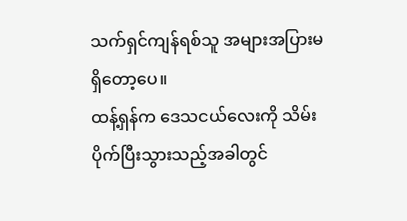သက်ရှင်ကျန်ရစ်သူ အများအပြားမရှိတော့ပေ။
ထန့်ရှန်က ဒေသငယ်လေးကို သိမ်းပိုက်ပြီးသွားသည့်အခါတွင်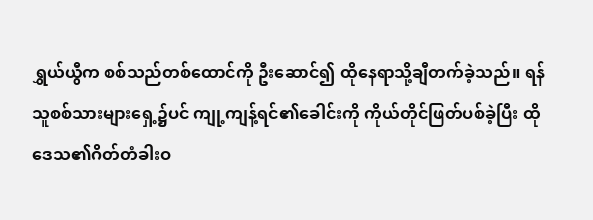ရွှယ်ယွီက စစ်သည်တစ်ထောင်ကို ဦးဆောင်၍ ထိုနေရာသို့ချီတက်ခဲ့သည်။ ရန်သူစစ်သားများရှေ့၌ပင် ကျု့ကျန့်ရင်၏ခေါင်းကို ကိုယ်တိုင်ဖြတ်ပစ်ခဲ့ပြီး ထိုဒေသ၏ဂိတ်တံခါးဝ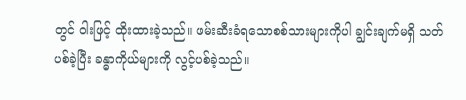တွင် ဝါးဖြင့် ထိုးထားခဲ့သည်။ ဖမ်းဆီးခံရသောစစ်သားများကိုပါ ချွင်းချက်မရှိ သတ်ပစ်ခဲ့ပြီး ခန္ဓာကိုယ်များကို လွင့်ပစ်ခဲ့သည်။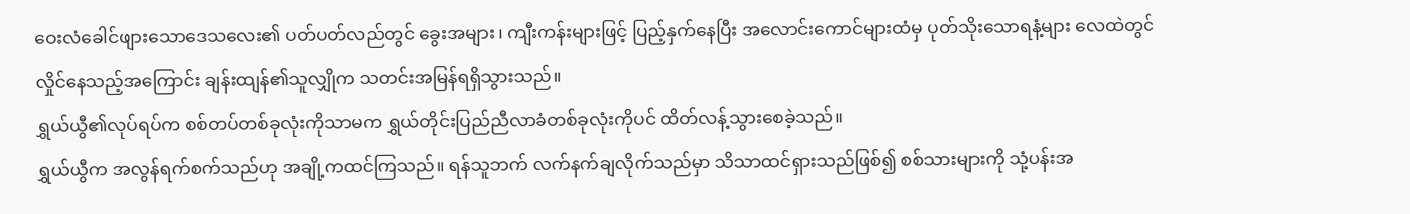ဝေးလံခေါင်ဖျားသောဒေသလေး၏ ပတ်ပတ်လည်တွင် ခွေးအများ၊ ကျီးကန်းများဖြင့် ပြည့်နှက်နေပြီး အလောင်းကောင်များထံမှ ပုတ်သိုးသောရနံ့များ လေထဲတွင်လှိုင်နေသည့်အကြောင်း ချန်းထျန်၏သူလျှိုက သတင်းအမြန်ရရှိသွားသည်။
ရွှယ်ယွီ၏လုပ်ရပ်က စစ်တပ်တစ်ခုလုံးကိုသာမက ရွှယ်တိုင်းပြည်ညီလာခံတစ်ခုလုံးကိုပင် ထိတ်လန့်သွားစေခဲ့သည်။
ရွှယ်ယွီက အလွန်ရက်စက်သည်ဟု အချို့ကထင်ကြသည်။ ရန်သူဘက် လက်နက်ချလိုက်သည်မှာ သိသာထင်ရှားသည်ဖြစ်၍ စစ်သားများကို သုံ့ပန်းအ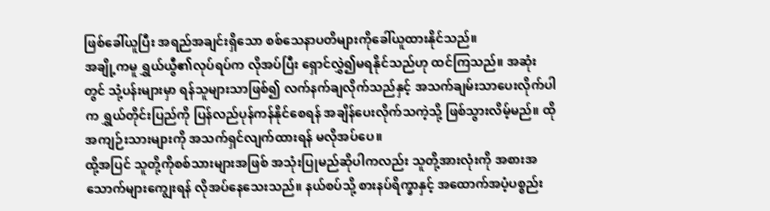ဖြစ်ခေါ်ယူပြီး အရည်အချင်းရှိသော စစ်သေနာပတိများကိုခေါ်ယူထားနိုင်သည်။
အချို့ကမူ ရွှယ်ယွီ၏လုပ်ရပ်က လိုအပ်ပြီး ရှောင်လွှဲ၍မရနိုင်သည်ဟု ထင်ကြသည်။ အဆုံးတွင် သုံ့ပန်းများမှာ ရန်သူများသာဖြစ်၍ လက်နက်ချလိုက်သည်နှင့် အသက်ချမ်းသာပေးလိုက်ပါက ရွှယ်တိုင်းပြည်ကို ပြန်လည်ပုန်ကန်နိုင်စေရန် အချိန်ပေးလိုက်သကဲ့သို့ ဖြစ်သွားလိမ့်မည်။ ထိုအကျဉ်းသားများကို အသက်ရှင်လျက်ထားရန် မလိုအပ်ပေ။
ထို့အပြင် သူတို့ကိုစစ်သားများအဖြစ် အသုံးပြုမည်ဆိုပါကလည်း သူတို့အားလုံးကို အစားအသောက်များကျွေးရန် လိုအပ်နေသေးသည်။ နယ်စပ်သို့ စားနပ်ရိက္ခာနှင့် အထောက်အပံ့ပစ္စည်း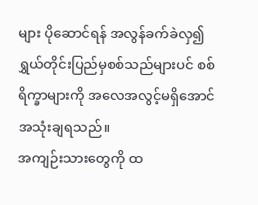များ ပိုဆောင်ရန် အလွန်ခက်ခဲလှ၍ ရွှယ်တိုင်းပြည်မှစစ်သည်များပင် စစ်ရိက္ခာများကို အလေအလွင့်မရှိအောင် အသုံးချရသည်။
အကျဉ်းသားတွေကို ထ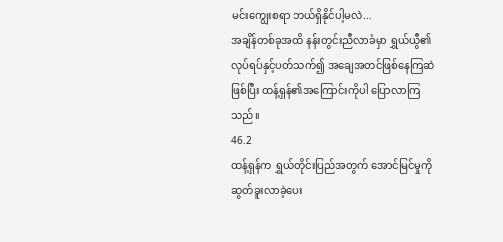မင်းကျွေးစရာ ဘယ်ရှိနိုင်ပါ့မလဲ...
အချိန်တစ်ခုအထိ နန်းတွင်းညီလာခံမှာ ရွှယ်ယွီ၏လုပ်ရပ်နှင့်ပတ်သက်၍ အချေအတင်ဖြစ်နေကြဆဲဖြစ်ပြီး ထန့်ရှန်၏အကြောင်းကိုပါ ပြောလာကြသည်။
46.2
ထန့်ရှန်က ရွှယ်တိုင်းပြည်အတွက် အောင်မြင်မှုကို ဆွတ်ခူးလာခဲ့ပေး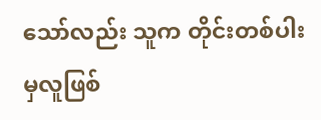သော်လည်း သူက တိုင်းတစ်ပါးမှလူဖြစ်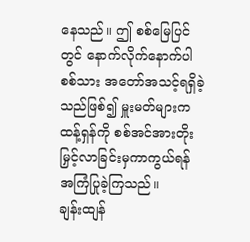နေသည်။ ဤ စစ်မြေပြင်တွင် နောက်လိုက်နောက်ပါစစ်သား အတော်အသင့်ရရှိခဲ့သည်ဖြစ်၍ မှူးမတ်များက ထန့်ရှန်ကို စစ်အင်အားတိုးမြှင့်လာခြင်းမှကာကွယ်ရန် အကြံပြုခဲ့ကြသည်။
ချန်းထျန်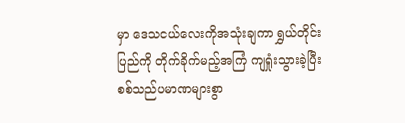မှာ ဒေသငယ်လေးကိုအသုံးချကာ ရွှယ်တိုင်းပြည်ကို တိုက်ခိုက်မည့်အကြံ ကျရှုံးသွားခဲ့ပြီး စစ်သည်ပမာဏများစွာ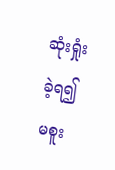ဆုံးရှုံးခဲ့ရ၍ မစူး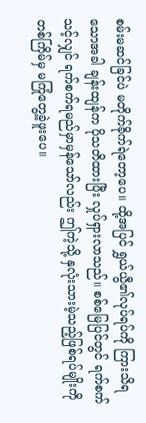စမ်းမဆင်ခြင်ပဲ မတိုက်ခိုက်ရဲတော့ပေ။ ထို့အပြင် ရွှယ်ယွီ၏လုပ်ရပ်ကို ကြားသိရသောအခါ ချန်းထျန်က ပိုသတိထားပြီး လှုပ်ရှားလာသည်။ စစ်မြေပြင်တွင် ရက်စက်သင့်လျှင် ရက်စက်ရမည်မှာမှန်သော်လည်း ဤကဲ့သို့ နှလုံးသားမဲ့သည့်ဖြစ်ရပ်မျိုးကို တစ်ကြိမ်မှ မကြုံတွေ့ခဲ့ဖူးပေ။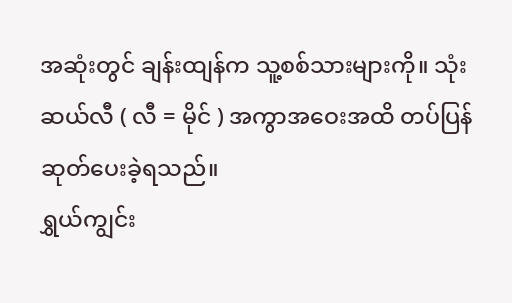အဆုံးတွင် ချန်းထျန်က သူ့စစ်သားများကို။ သုံးဆယ်လီ ( လီ = မိုင် ) အကွာအဝေးအထိ တပ်ပြန်ဆုတ်ပေးခဲ့ရသည်။
ရွှယ်ကျွင်း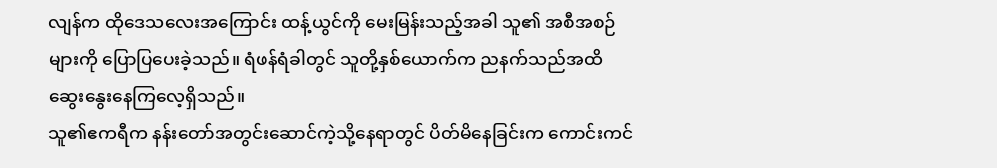လျန်က ထိုဒေသလေးအကြောင်း ထန့်ယွင်ကို မေးမြန်းသည့်အခါ သူ၏ အစီအစဉ်များကို ပြောပြပေးခဲ့သည်။ ရံဖန်ရံခါတွင် သူတို့နှစ်ယောက်က ညနက်သည်အထိ ဆွေးနွေးနေကြလေ့ရှိသည်။
သူ၏ဧကရီက နန်းတော်အတွင်းဆောင်ကဲ့သို့နေရာတွင် ပိတ်မိနေခြင်းက ကောင်းကင်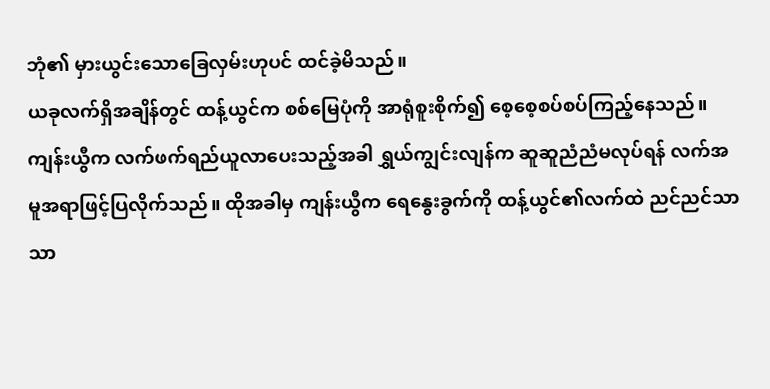ဘုံ၏ မှားယွင်းသောခြေလှမ်းဟုပင် ထင်ခဲ့မိသည်။
ယခုလက်ရှိအချိန်တွင် ထန့်ယွင်က စစ်မြေပုံကို အာရုံစူးစိုက်၍ စေ့စေ့စပ်စပ်ကြည့်နေသည်။ ကျန်းယွီက လက်ဖက်ရည်ယူလာပေးသည့်အခါ ရွှယ်ကျွင်းလျန်က ဆူဆူညံညံမလုပ်ရန် လက်အမူအရာဖြင့်ပြလိုက်သည်။ ထိုအခါမှ ကျန်းယွီက ရေနွေးခွက်ကို ထန့်ယွင်၏လက်ထဲ ညင်ညင်သာသာ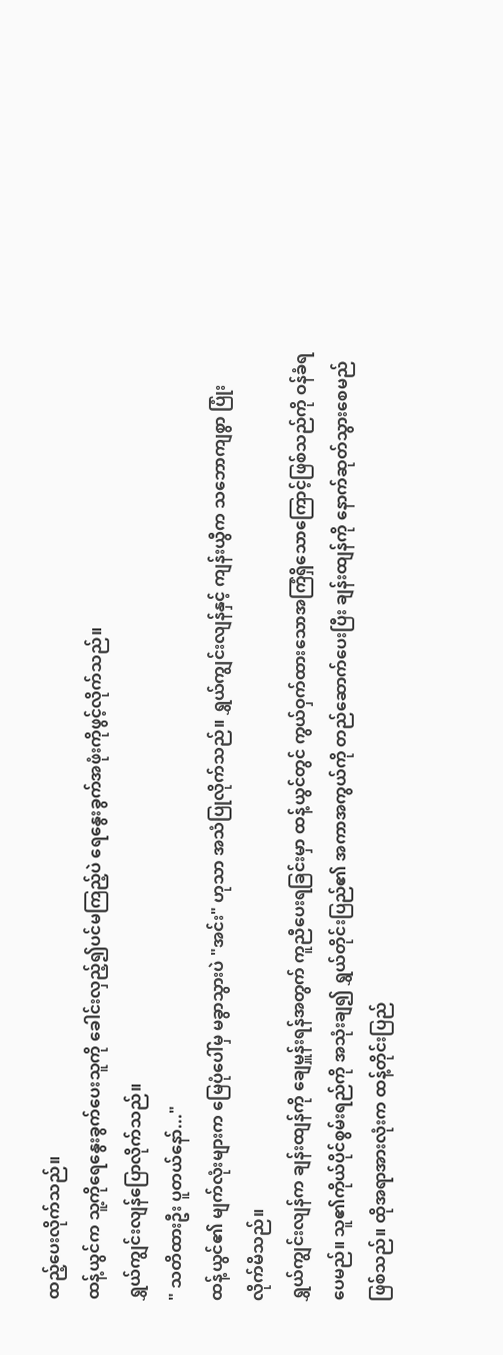ထည့်ပေးလိုက်သည်။
ထန့်ယွင်က သူ့ကိုရေနွေးခွက်ပေးသူကို ခေါင်းလှည့်၍ပင်မကြည့်ပဲ ရေနွေးခွက်အဖုံးကိုဖွင့်လိုက်သည်။
ရွှယ်ကျွင်းလျန်ပြောလိုက်သည်။
" သတိထားဦး ပူတယ်နော်..."
ထန့်ယွင်၏ မျက်လုံးများက မြေပုံပေါ်မှ မခွာသွားပဲ "အင်း" ဟုသာ အသံပြုလိုက်သည်။ ရွှယ်ကျွင်းလျန်နှင့် ကျန်းယွီက သဘောကျစွာ ပြုံးလိုက်မိသည်။
ရွှယ်ကျွင်းလျန်က ချန်းထျန်ကို ချေမှူန်းရန်အတွက် ကူညီပေးရခြင်းမှာ ထန့်ယွင်တွင် ကွယ်ဝှက်ထားသောအကြံရှိသောကြောင့်ဖြစ်သည်ကို ဝန်ခံရပေမည်။ သူ၏ကိုယ်ပိုင်စွမ်းရည်ကို အသုံးချ၍ ရွှယ်တိုင်းပြည်၏ အကာအကွယ်ကို တည်ဆောက်ပေးပြီး ချန်းထျန်ကို နောက်ဆုတ်သွားစေမည်ဖြစ်သည်။ ထိုအရာအားလုံးက ထန့်တိုင်းပြည်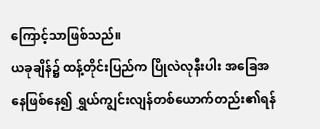ကြောင့်သာဖြစ်သည်။
ယခုချိန်၌ ထန့်တိုင်းပြည်က ပြိုလဲလုနီးပါး အခြေအနေဖြစ်နေ၍ ရွှယ်ကျွင်းလျန်တစ်ယောက်တည်း၏ရန်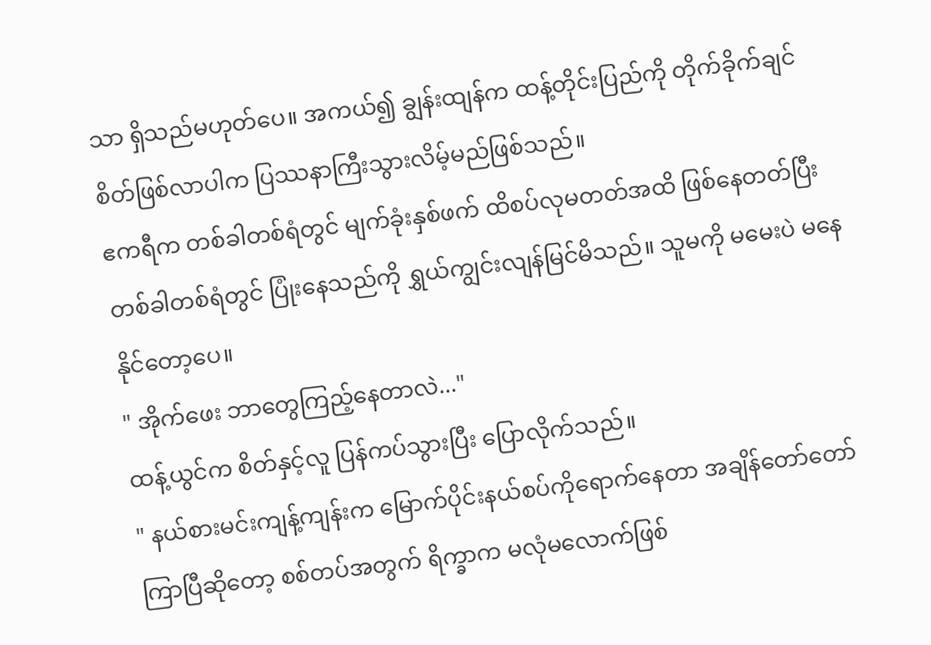သာ ရှိသည်မဟုတ်ပေ။ အကယ်၍ ချွန်းထျန်က ထန့်တိုင်းပြည်ကို တိုက်ခိုက်ချင်စိတ်ဖြစ်လာပါက ပြဿနာကြီးသွားလိမ့်မည်ဖြစ်သည်။
ဧကရီက တစ်ခါတစ်ရံတွင် မျက်ခုံးနှစ်ဖက် ထိစပ်လုမတတ်အထိ ဖြစ်နေတတ်ပြီး တစ်ခါတစ်ရံတွင် ပြုံးနေသည်ကို ရွှယ်ကျွင်းလျန်မြင်မိသည်။ သူမကို မမေးပဲ မနေနိုင်တော့ပေ။
" အိုက်ဖေး ဘာတွေကြည့်နေတာလဲ..."
ထန့်ယွင်က စိတ်နှင့်လူ ပြန်ကပ်သွားပြီး ပြောလိုက်သည်။
" နယ်စားမင်းကျန့်ကျန်းက မြောက်ပိုင်းနယ်စပ်ကိုရောက်နေတာ အချိန်တော်တော်ကြာပြီဆိုတော့ စစ်တပ်အတွက် ရိက္ခာက မလုံမလောက်ဖြစ်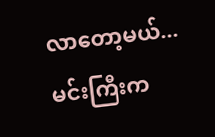လာတော့မယ်... မင်းကြီးက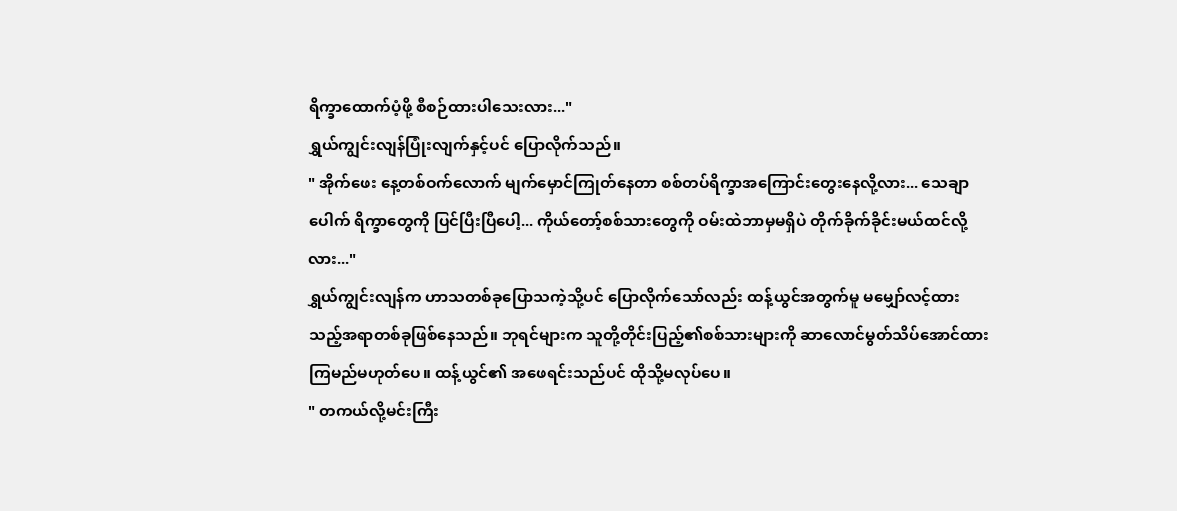ရိက္ခာထောက်ပံ့ဖို့ စီစဉ်ထားပါသေးလား..."
ရွှယ်ကျွင်းလျန်ပြုံးလျက်နှင့်ပင် ပြောလိုက်သည်။
" အိုက်ဖေး နေ့တစ်ဝက်လောက် မျက်မှောင်ကြုတ်နေတာ စစ်တပ်ရိက္ခာအကြောင်းတွေးနေလို့လား... သေချာပေါက် ရိက္ခာတွေကို ပြင်ပြီးပြီပေါ့... ကိုယ်တော့်စစ်သားတွေကို ဝမ်းထဲဘာမှမရှိပဲ တိုက်ခိုက်ခိုင်းမယ်ထင်လို့လား..."
ရွှယ်ကျွင်းလျန်က ဟာသတစ်ခုပြောသကဲ့သို့ပင် ပြောလိုက်သော်လည်း ထန့်ယွင်အတွက်မူ မမျှော်လင့်ထားသည့်အရာတစ်ခုဖြစ်နေသည်။ ဘုရင်များက သူတို့တိုင်းပြည့်၏စစ်သားများကို ဆာလောင်မွတ်သိပ်အောင်ထားကြမည်မဟုတ်ပေ။ ထန့်ယွင်၏ အဖေရင်းသည်ပင် ထိုသို့မလုပ်ပေ။
" တကယ်လို့မင်းကြီး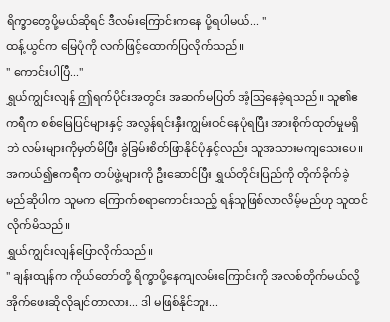ရိက္ခာတွေပို့မယ်ဆိုရင် ဒီလမ်းကြောင်းကနေ ပို့ရပါမယ်... "
ထန့်ယွင်က မြေပုံကို လက်ဖြင့်ထောက်ပြလိုက်သည်။
" ကောင်းပါပြီ..."
ရွှယ်ကျွင်းလျန် ဤရက်ပိုင်းအတွင်း အဆက်မပြတ် အံ့သြနေခဲ့ရသည်။ သူ၏ဧကရီက စစ်မြေပြင်များနှင့် အလွန်ရင်းနှီးကျွမ်းဝင်နေပုံရပြီး အားစိုက်ထုတ်မှုမရှိဘဲ လမ်းများကိုမှတ်မိပြီး ခွဲခြမ်းစိတ်ဖြာနိုင်ပုံနှင့်လည်း သူအသားမကျသေးပေ။ အကယ်၍ဧကရီက တပ်ဖွဲ့များကို ဦးဆောင်ပြီး ရွှယ်တိုင်းပြည်ကို တိုက်ခိုက်ခဲ့မည်ဆိုပါက သူမက ကြောက်စရာကောင်းသည့် ရန်သူဖြစ်လာလိမ့်မည်ဟု သူထင်လိုက်မိသည်။
ရွှယ်ကျွင်းလျန်ပြောလိုက်သည်။
" ချန်းထျန်က ကိုယ်တော်တို့ ရိက္ခာပို့နေကျလမ်းကြောင်းကို အလစ်တိုက်မယ်လို့ အိုက်ဖေးဆိုလိုချင်တာလား... ဒါ မဖြစ်နိုင်ဘူး...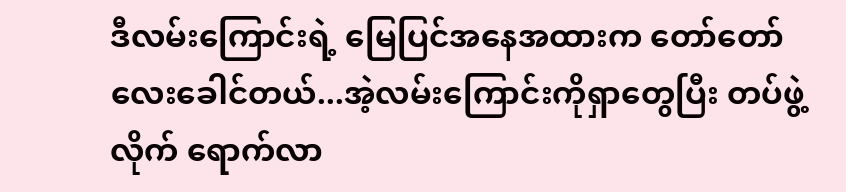ဒီလမ်းကြောင်းရဲ့ မြေပြင်အနေအထားက တော်တော်လေးခေါင်တယ်...အဲ့လမ်းကြောင်းကိုရှာတွေပြီး တပ်ဖွဲ့လိုက် ရောက်လာ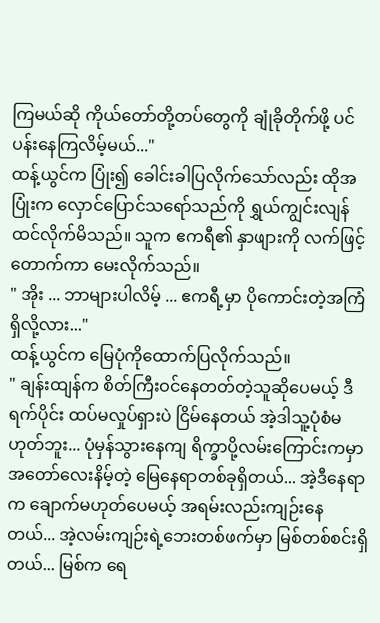ကြမယ်ဆို ကိုယ်တော်တို့တပ်တွေကို ချုံခိုတိုက်ဖို့ ပင်ပန်းနေကြလိမ့်မယ်..."
ထန့်ယွင်က ပြုံး၍ ခေါင်းခါပြလိုက်သော်လည်း ထိုအပြုံးက လှောင်ပြောင်သရော်သည်ကို ရွှယ်ကျွင်းလျန်ထင်လိုက်မိသည်။ သူက ဧကရီ၏ နှာဖျားကို လက်ဖြင့်တောက်ကာ မေးလိုက်သည်။
" အိုး ... ဘာများပါလိမ့် ... ဧကရီ့မှာ ပိုကောင်းတဲ့အကြံရှိလို့လား..."
ထန့်ယွင်က မြေပုံကိုထောက်ပြလိုက်သည်။
" ချန်းထျန်က စိတ်ကြီးဝင်နေတတ်တဲ့သူဆိုပေမယ့် ဒီရက်ပိုင်း ထပ်မလှုပ်ရှားပဲ ငြိမ်နေတယ် အဲ့ဒါသူ့ပုံစံမဟုတ်ဘူး... ပုံမှန်သွားနေကျ ရိက္ခာပို့လမ်းကြောင်းကမှာ အတော်လေးနိမ့်တဲ့ မြေနေရာတစ်ခုရှိတယ်... အဲ့ဒီနေရာက ချောက်မဟုတ်ပေမယ့် အရမ်းလည်းကျဉ်းနေတယ်... အဲ့လမ်းကျဉ်းရဲ့ဘေးတစ်ဖက်မှာ မြစ်တစ်စင်းရှိတယ်... မြစ်က ရေ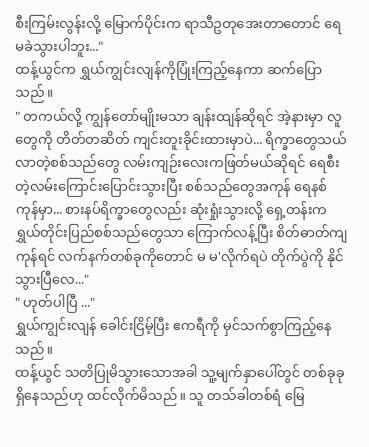စီးကြမ်းလွန်းလို့ မြောက်ပိုင်းက ရာသီဥတုအေးတာတောင် ရေမခဲသွားပါဘူး..."
ထန့်ယွင်က ရွှယ်ကျွင်းလျန်ကိုပြုံးကြည့်နေကာ ဆက်ပြောသည်။
" တကယ်လို့ ကျွန်တော်မျိုးမသာ ချန်းထျန်ဆိုရင် အဲ့နားမှာ လူတွေကို တိတ်တဆိတ် ကျင်းတူးခိုင်းထားမှာပဲ... ရိက္ခာတွေသယ်လာတဲ့စစ်သည်တွေ လမ်းကျဉ်းလေးကဖြတ်မယ်ဆိုရင် ရေစီးတဲ့လမ်းကြောင်းပြောင်းသွားပြီး စစ်သည်တွေအကုန် ရေနစ်ကုန်မှာ... စားနပ်ရိက္ခာတွေလည်း ဆုံးရှုံးသွားလို့ ရှေ့တန်းက ရွှယ်တိုင်းပြည်စစ်သည်တွေသာ ကြောက်လန့်ပြီး စိတ်ဓာတ်ကျကုန်ရင် လက်နက်တစ်ခုကိုတောင် မ မ'လိုက်ရပဲ တိုက်ပွဲကို နိုင်သွားပြီလေ..."
" ဟုတ်ပါပြီ ..."
ရွှယ်ကျွင်းလျန် ခေါင်းငြိမ့်ပြီး ဧကရီကို မှင်သက်စွာကြည့်နေသည်။
ထန့်ယွင် သတိပြုမိသွားသောအခါ သူ့မျက်နှာပေါ်တွင် တစ်ခုခုရှိနေသည်ဟု ထင်လိုက်မိသည်။ သူ တသ်ခါတစ်ရံ မြေ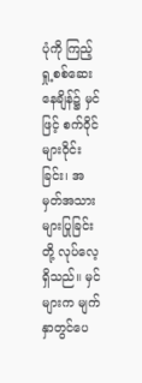ပုံကို ကြည့်ရှု့စစ်ဆေးနေချိန်၌ မှင်ဖြင့် စက်ဝိုင်များဝိုင်းခြင်း၊ အမှတ်အသားများပြုခြင်းတို့ လုပ်လေ့ရှိသည်။ မှင်များက မျက်နှာတွင်ပေ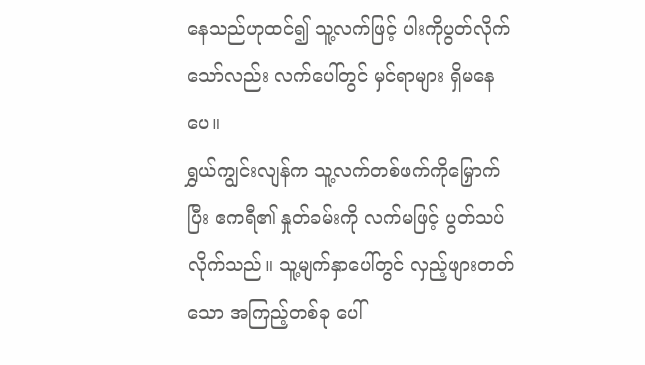နေသည်ဟုထင်၍ သူ့လက်ဖြင့် ပါးကိုပွတ်လိုက်သော်လည်း လက်ပေါ်တွင် မှင်ရာများ ရှိမနေပေ။
ရွှယ်ကျွင်းလျန်က သူ့လက်တစ်ဖက်ကိုမြှောက်ပြီး ဧကရီ၏ နှုတ်ခမ်းကို လက်မဖြင့် ပွတ်သပ်လိုက်သည်။ သူ့မျက်နှာပေါ်တွင် လှည့်ဖျားတတ်သော အကြည့်တစ်ခု ပေါ်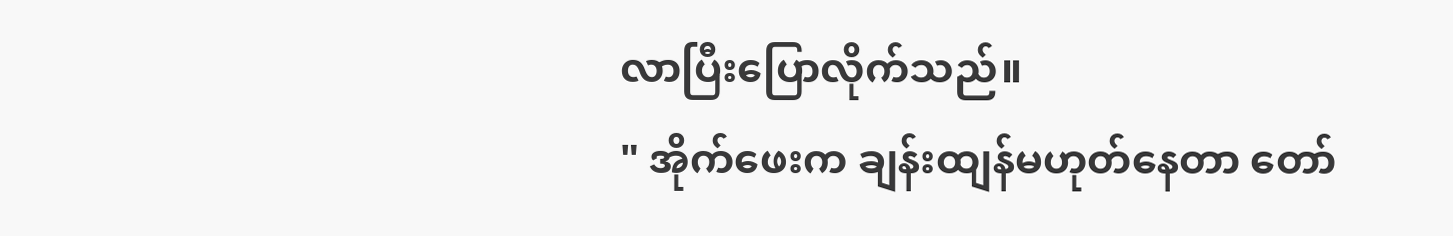လာပြီးပြောလိုက်သည်။
" အိုက်ဖေးက ချန်းထျန်မဟုတ်နေတာ တော်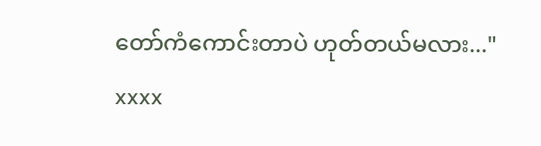တော်ကံကောင်းတာပဲ ဟုတ်တယ်မလား..."
xxxx